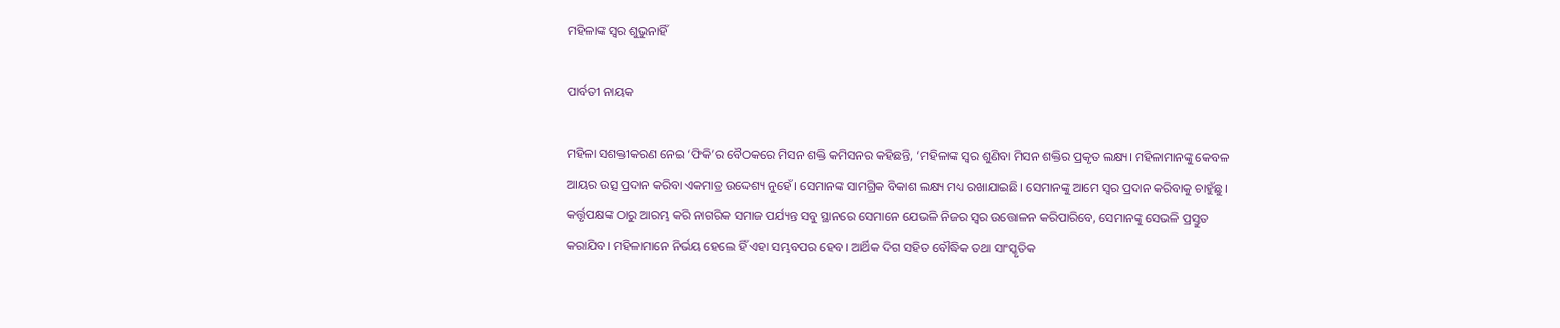ମହିଳାଙ୍କ ସ୍ବର ଶୁଭୁନାହିଁ

ପାର୍ବତୀ ନାୟକ

ମହିଳା ସଶକ୍ତୀକରଣ ନେଇ ‘ଫିକି’ର ବୈଠକରେ ମିସନ ଶକ୍ତି କମିସନର କହିଛନ୍ତି, ‘ମହିଳାଙ୍କ ସ୍ବର ଶୁଣିବା ମିସନ ଶକ୍ତିର ପ୍ରକୃତ ଲକ୍ଷ୍ୟ। ମହିଳାମାନଙ୍କୁ କେବଳ ଆୟର ଉତ୍ସ ପ୍ରଦାନ କରିବା ଏକମାତ୍ର ଉଦ୍ଦେଶ୍ୟ ନୁହେଁ। ସେମାନଙ୍କ ସାମଗ୍ରିକ ବିକାଶ ଲକ୍ଷ୍ୟ ମଧ୍ୟ ରଖାଯାଇଛି। ସେମାନଙ୍କୁ ଆମେ ସ୍ବର ପ୍ରଦାନ କରିବାକୁ ଚାହୁଁଛୁ। କର୍ତ୍ତୃପକ୍ଷଙ୍କ ଠାରୁ ଆରମ୍ଭ କରି ନାଗରିକ ସମାଜ ପର୍ଯ୍ୟନ୍ତ ସବୁ ସ୍ଥାନରେ ସେମାନେ ଯେଭଳି ନିଜର ସ୍ବର ଉତ୍ତୋଳନ କରିପାରିବେ, ସେମାନଙ୍କୁ ସେଭଳି ପ୍ରସ୍ତୁତ କରାଯିବ। ମହିଳାମାନେ ନିର୍ଭୟ ହେଲେ ହିଁ ଏହା ସମ୍ଭବପର ହେବ। ଆର୍ଥିକ ଦିଗ ସହିତ ବୌଦ୍ଧିକ ତଥା ସାଂସ୍କୃତିକ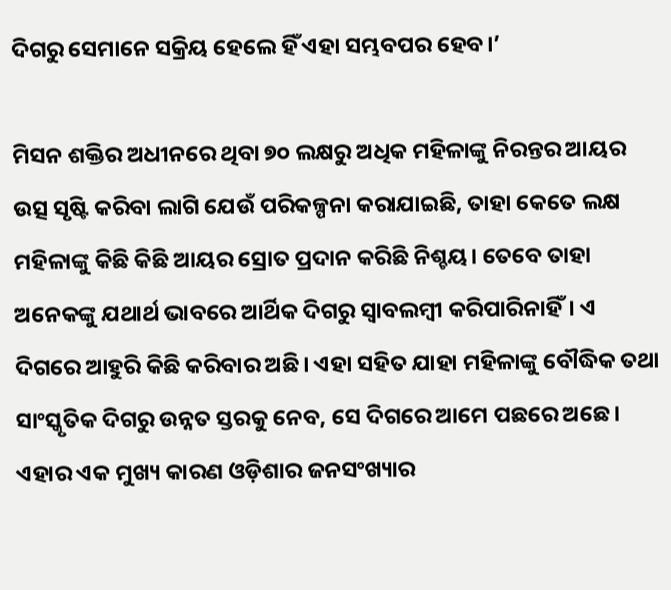ଦିଗରୁ ସେମାନେ ସକ୍ରିୟ ହେଲେ ହିଁ ଏହା ସମ୍ଭବପର ହେବ।’

ମିସନ ଶକ୍ତିର ଅଧୀନରେ ଥିବା ୭୦ ଲକ୍ଷରୁ ଅଧିକ ମହିଳାଙ୍କୁ ନିରନ୍ତର ଆୟର ଉତ୍ସ ସୃଷ୍ଟି କରିବା ଲାଗି ଯେଉଁ ପରିକଳ୍ପନା କରାଯାଇଛି, ତାହା କେତେ ଲକ୍ଷ ମହିଳାଙ୍କୁ କିଛି କିଛି ଆୟର ସ୍ରୋତ ପ୍ରଦାନ କରିଛି ନିଶ୍ଚୟ। ତେବେ ତାହା ଅନେକଙ୍କୁ ଯଥାର୍ଥ ଭାବରେ ଆର୍ଥିକ ଦିଗରୁ ସ୍ବାବଲମ୍ବୀ କରିପାରିନାହିଁ। ଏ ଦିଗରେ ଆହୁରି କିଛି କରିବାର ଅଛି। ଏହା ସହିତ ଯାହା ମହିଳାଙ୍କୁ ବୌଦ୍ଧିକ ତଥା ସାଂସ୍କୃତିକ ଦିଗରୁ ଉନ୍ନତ ସ୍ତରକୁ ନେବ, ସେ ଦିଗରେ ଆମେ ପଛରେ ଅଛେ। ଏହାର ଏକ ମୁଖ୍ୟ କାରଣ ଓଡ଼ିଶାର ଜନସଂଖ୍ୟାର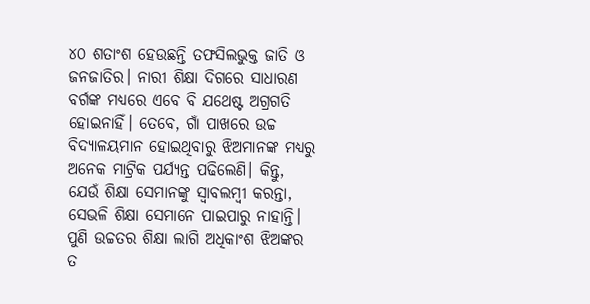୪୦ ଶତାଂଶ ହେଉଛନ୍ତି ତଫସିଲଭୁକ୍ତ ଜାତି ଓ ଜନଜାତିର। ନାରୀ ଶିକ୍ଷା ଦିଗରେ ସାଧାରଣ ବର୍ଗଙ୍କ ମଧ୍ୟରେ ଏବେ ବି ଯଥେଷ୍ଟ ଅଗ୍ରଗତି ହୋଇନାହିଁ। ତେବେ, ଗାଁ ପାଖରେ ଉଚ୍ଚ ବିଦ୍ୟାଳୟମାନ ହୋଇଥିବାରୁ ଝିଅମାନଙ୍କ ମଧ୍ୟରୁ ଅନେକ ମାଟ୍ରିକ ପର୍ଯ୍ୟନ୍ତ ପଢିଲେଣି। କିନ୍ତୁ, ଯେଉଁ ଶିକ୍ଷା ସେମାନଙ୍କୁ ସ୍ବାବଲମ୍ବୀ କରନ୍ତା, ସେଭଳି ଶିକ୍ଷା ସେମାନେ ପାଇପାରୁ ନାହାନ୍ତି। ପୁଣି ଉଚ୍ଚତର ଶିକ୍ଷା ଲାଗି ଅଧିକାଂଶ ଝିଅଙ୍କର ତ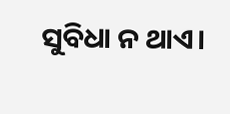ସୁବିଧା ନ ଥାଏ।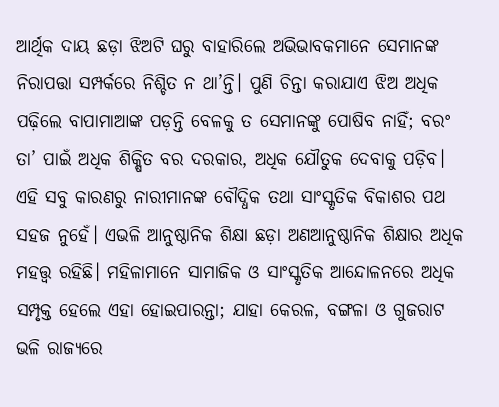ଆର୍ଥିକ ଦାୟ ଛଡ଼ା ଝିଅଟି ଘରୁ ବାହାରିଲେ ଅଭିଭାବକମାନେ ସେମାନଙ୍କ ନିରାପତ୍ତା ସମ୍ପର୍କରେ ନିଶ୍ଚିତ ନ ଥା’ନ୍ତି। ପୁଣି ଚିନ୍ତା କରାଯାଏ ଝିଅ ଅଧିକ ପଢ଼ିଲେ ବାପାମାଆଙ୍କ ପଡ଼ନ୍ତି ବେଳକୁ ତ ସେମାନଙ୍କୁ ପୋଷିବ ନାହିଁ; ବରଂ ତା’ ପାଇଁ ଅଧିକ ଶିକ୍ଷିତ ବର ଦରକାର, ଅଧିକ ଯୌତୁକ ଦେବାକୁ ପଡ଼ିବ। ଏହି ସବୁ କାରଣରୁ ନାରୀମାନଙ୍କ ବୌଦ୍ଧିକ ତଥା ସାଂସ୍କୃତିକ ବିକାଶର ପଥ ସହଜ ନୁହେଁ। ଏଭଳି ଆନୁଷ୍ଠାନିକ ଶିକ୍ଷା ଛଡ଼ା ଅଣଆନୁଷ୍ଠାନିକ ଶିକ୍ଷାର ଅଧିକ ମହତ୍ତ୍ବ ରହିଛି। ମହିଳାମାନେ ସାମାଜିକ ଓ ସାଂସ୍କୃତିକ ଆନ୍ଦୋଳନରେ ଅଧିକ ସମ୍ପୃକ୍ତ ହେଲେ ଏହା ହୋଇପାରନ୍ତା; ଯାହା କେରଳ, ବଙ୍ଗଳା ଓ ଗୁଜରାଟ ଭଳି ରାଜ୍ୟରେ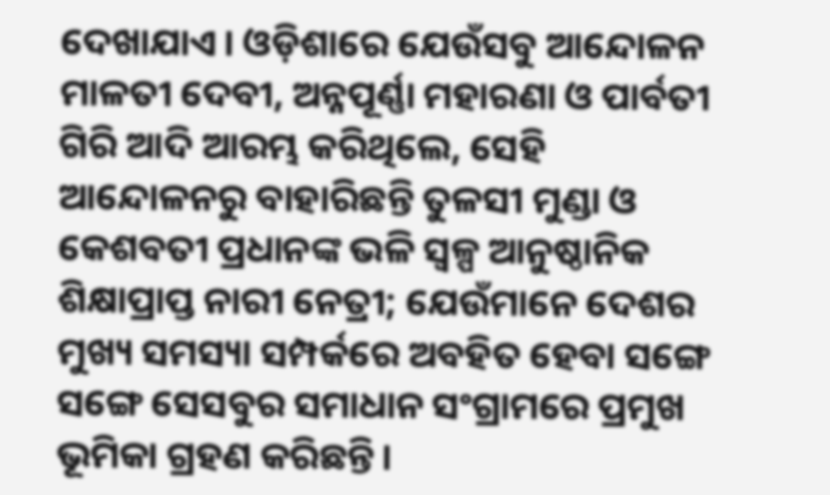ଦେଖାଯାଏ। ଓଡ଼ିଶାରେ ଯେଉଁସବୁ ଆନ୍ଦୋଳନ ମାଳତୀ ଦେବୀ, ଅନ୍ନପୂର୍ଣ୍ଣା ମହାରଣା ଓ ପାର୍ବତୀ ଗିରି ଆଦି ଆରମ୍ଭ କରିଥିଲେ, ସେହି ଆନ୍ଦୋଳନରୁ ବାହାରିଛନ୍ତି ତୁଳସୀ ମୁଣ୍ଡା ଓ କେଶବତୀ ପ୍ରଧାନଙ୍କ ଭଳି ସ୍ବଳ୍ପ ଆନୁଷ୍ଠାନିକ ଶିକ୍ଷାପ୍ରାପ୍ତ ନାରୀ ନେତ୍ରୀ; ଯେଉଁମାନେ ଦେଶର ମୁଖ୍ୟ ସମସ୍ୟା ସମ୍ପର୍କରେ ଅବହିତ ହେବା ସଙ୍ଗେ ସଙ୍ଗେ ସେସବୁର ସମାଧାନ ସଂଗ୍ରାମରେ ପ୍ରମୁଖ ଭୂମିକା ଗ୍ରହଣ କରିଛନ୍ତି।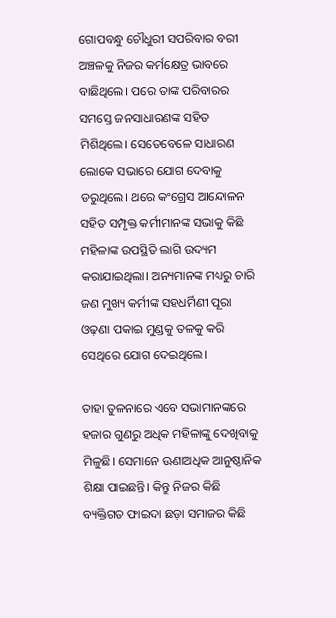ଗୋପବନ୍ଧୁ ଚୌଧୁରୀ ସପରିବାର ବରୀ ଅଞ୍ଚଳକୁ ନିଜର କର୍ମକ୍ଷେତ୍ର ଭାବରେ ବାଛିଥିଲେ। ପରେ ତାଙ୍କ ପରିବାରର ସମସ୍ତେ ଜନସାଧାରଣଙ୍କ ସହିତ ମିଶିଥିଲେ। ସେତେବେଳେ ସାଧାରଣ ଲୋକେ ସଭାରେ ଯୋଗ ଦେବାକୁ ଡରୁଥିଲେ। ଥରେ କଂଗ୍ରେସ ଆନ୍ଦୋଳନ ସହିତ ସମ୍ପୃକ୍ତ କର୍ମୀମାନଙ୍କ ସଭାକୁ କିଛି ମହିଳାଙ୍କ ଉପସ୍ଥିତି ଲାଗି ଉଦ୍ୟମ କରାଯାଇଥିଲା। ଅନ୍ୟମାନଙ୍କ ମଧ୍ୟରୁ ଚାରି ଜଣ ମୁଖ୍ୟ କର୍ମୀଙ୍କ ସହଧର୍ମିଣୀ ପୂରା ଓଢ଼ଣା ପକାଇ ମୁଣ୍ଡକୁ ତଳକୁ କରି ସେଥିରେ ଯୋଗ ଦେଇଥିଲେ।

ତାହା ତୁଳନାରେ ଏବେ ସଭାମାନଙ୍କରେ ହଜାର ଗୁଣରୁ ଅଧିକ ମହିଳାଙ୍କୁ ଦେଖିବାକୁ ମିଳୁଛି। ସେମାନେ ଊଣାଅଧିକ ଆନୁଷ୍ଠାନିକ ଶିକ୍ଷା ପାଇଛନ୍ତି। କିନ୍ତୁ ନିଜର କିଛି ବ୍ୟକ୍ତିଗତ ଫାଇଦା ଛଡ଼ା ସମାଜର କିଛି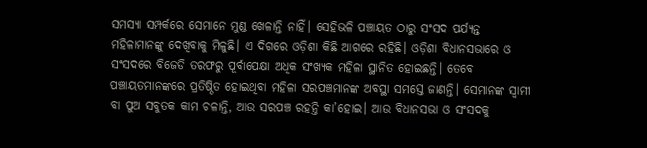ସମସ୍ୟା ସମ୍ପର୍କରେ ସେମାନେ ମୁଣ୍ଡ ଖେଳାନ୍ତି ନାହିଁ। ସେହିଭଳି ପଞ୍ଚାୟତ ଠାରୁ ସଂସଦ ପର୍ଯ୍ୟନ୍ତ ମହିଳାମାନଙ୍କୁ ଦେଖିବାକୁ ମିଳୁଛି। ଏ ଦିଗରେ ଓଡ଼ିଶା କିଛି ଆଗରେ ରହିଛି। ଓଡ଼ିଶା ବିଧାନସଭାରେ ଓ ସଂସଦରେ ବିଜେଡି ତରଫରୁ ପୂର୍ବାପେକ୍ଷା ଅଧିକ ସଂଖ୍ୟକ ମହିଳା ସ୍ଥାନିତ ହୋଇଛନ୍ତି। ତେବେ ପଞ୍ଚାୟତମାନଙ୍କରେ ପ୍ରତିଷ୍ଠିତ ହୋଇଥିବା ମହିଳା ସରପଞ୍ଚମାନଙ୍କ ଅବସ୍ଥା ସମସ୍ତେ ଜାଣନ୍ତି। ସେମାନଙ୍କ ସ୍ବାମୀ ବା ପୁଅ ସବୁତକ କାମ ଚଳାନ୍ତି, ଆଉ ସରପଞ୍ଚ ରହନ୍ତି କା’ହୋଇ। ଆଉ ବିଧାନସଭା ଓ ସଂସଦକୁ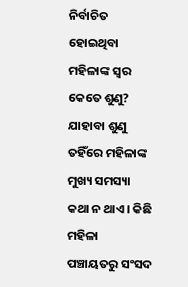ନିର୍ବାଚିତ ହୋଇଥିବା ମହିଳାଙ୍କ ସ୍ବର କେତେ ଶୁଣୁ? ଯାହାବା ଶୁଣୁ ତହିଁରେ ମହିଳାଙ୍କ ମୁଖ୍ୟ ସମସ୍ୟା କଥା ନ ଥାଏ। କିଛି ମହିଳା ପଞ୍ଚାୟତରୁ ସଂସଦ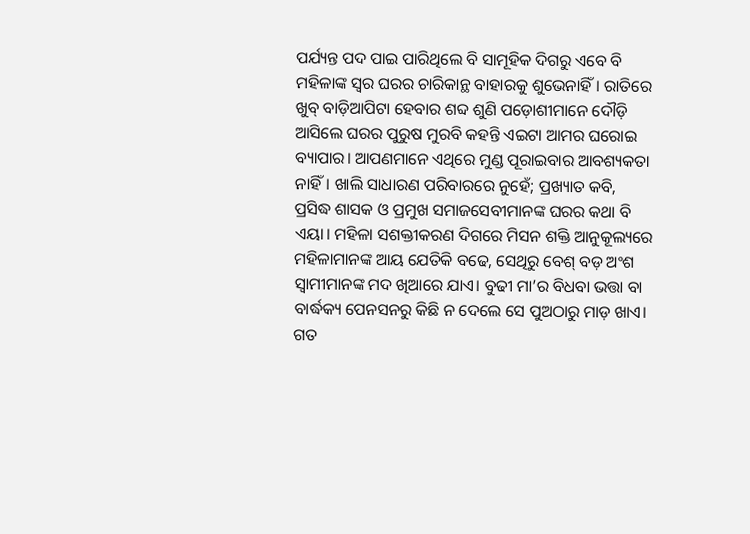ପର୍ଯ୍ୟନ୍ତ ପଦ ପାଇ ପାରିଥିଲେ ବି ସାମୂହିକ ଦିଗରୁ ଏବେ ବି ମହିଳାଙ୍କ ସ୍ବର ଘରର ଚାରିକାନ୍ଥ ବାହାରକୁ ଶୁଭେନାହିଁ। ରାତିରେ ଖୁବ୍‌ ବାଡ଼ିଆପିଟା ହେବାର ଶବ୍ଦ ଶୁଣି ପଡ଼ୋଶୀମାନେ ଦୌଡ଼ି ଆସିଲେ ଘରର ପୁରୁଷ ମୁରବି କହନ୍ତି ଏଇଟା ଆମର ଘରୋଇ ବ୍ୟାପାର। ଆପଣମାନେ ଏଥିରେ ମୁଣ୍ଡ ପୂରାଇବାର ଆବଶ୍ୟକତା ନାହିଁ। ଖାଲି ସାଧାରଣ ପରିବାରରେ ନୁହେଁ; ପ୍ରଖ୍ୟାତ କବି, ପ୍ରସିଦ୍ଧ ଶାସକ ଓ ପ୍ରମୁଖ ସମାଜସେବୀମାନଙ୍କ ଘରର କଥା ବି ଏୟା। ମହିଳା ସଶକ୍ତୀକରଣ ଦିଗରେ ମିସନ ଶକ୍ତି ଆନୁକୂଲ୍ୟରେ ମହିଳାମାନଙ୍କ ଆୟ ଯେତିକି ବଢେ, ସେଥିରୁ ବେଶ୍‌ ବଡ଼ ଅଂଶ ସ୍ବାମୀମାନଙ୍କ ମଦ ଖିଆରେ ଯାଏ। ବୁଢୀ ମା’ର ବିଧବା ଭତ୍ତା ବା ବାର୍ଦ୍ଧକ୍ୟ ପେନସନରୁ କିଛି ନ ଦେଲେ ସେ ପୁଅଠାରୁ ମାଡ଼ ଖାଏ। ଗତ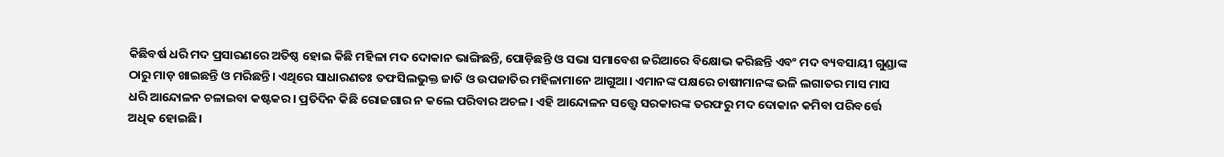କିଛିବର୍ଷ ଧରି ମଦ ପ୍ରସାରଣରେ ଅତିଷ୍ଠ ହୋଇ କିଛି ମହିଳା ମଦ ଦୋକାନ ଭାଙ୍ଗିଛନ୍ତି, ପୋଡ଼ିଛନ୍ତି ଓ ସଭା ସମାବେଶ ଜରିଆରେ ବିକ୍ଷୋଭ କରିଛନ୍ତି ଏବଂ ମଦ ବ୍ୟବସାୟୀ ଗୁଣ୍ଡାଙ୍କ ଠାରୁ ମାଡ଼ ଖାଇଛନ୍ତି ଓ ମରିଛନ୍ତି। ଏଥିରେ ସାଧାରଣତଃ ତଫସିଲଭୁକ୍ତ ଜାତି ଓ ଉପଜାତିର ମହିଳାମାନେ ଆଗୁଆ। ଏମାନଙ୍କ ପକ୍ଷରେ ଚାଷୀମାନଙ୍କ ଭଳି ଲଗାତର ମାସ ମାସ ଧରି ଆନ୍ଦୋଳନ ଚଳାଇବା କଷ୍ଟକର। ପ୍ରତିଦିନ କିଛି ରୋଜଗାର ନ କଲେ ପରିବାର ଅଚଳ। ଏହି ଆନ୍ଦୋଳନ ସତ୍ତ୍ବେ ସରକାରଙ୍କ ତରଫରୁ ମଦ ଦୋକାନ କମିବା ପରିବର୍ତ୍ତେ ଅଧିକ ହୋଇଛି।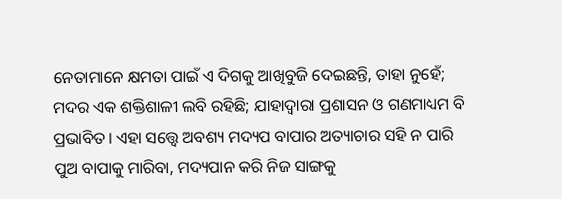ନେତାମାନେ କ୍ଷମତା ପାଇଁ ଏ ଦିଗକୁ ଆଖିବୁଜି ଦେଇଛନ୍ତି, ତାହା ନୁହେଁ; ମଦର ଏକ ଶକ୍ତିଶାଳୀ ଲବି ରହିଛି; ଯାହାଦ୍ୱାରା ପ୍ରଶାସନ ଓ ଗଣମାଧ୍ୟମ ବି ପ୍ରଭାବିତ। ଏହା ସତ୍ତ୍ବେ ଅବଶ୍ୟ ମଦ୍ୟପ ବାପାର ଅତ୍ୟାଚାର ସହି ନ ପାରି ପୁଅ ବାପାକୁ ମାରିବା, ମଦ୍ୟପାନ କରି ନିଜ ସାଙ୍ଗକୁ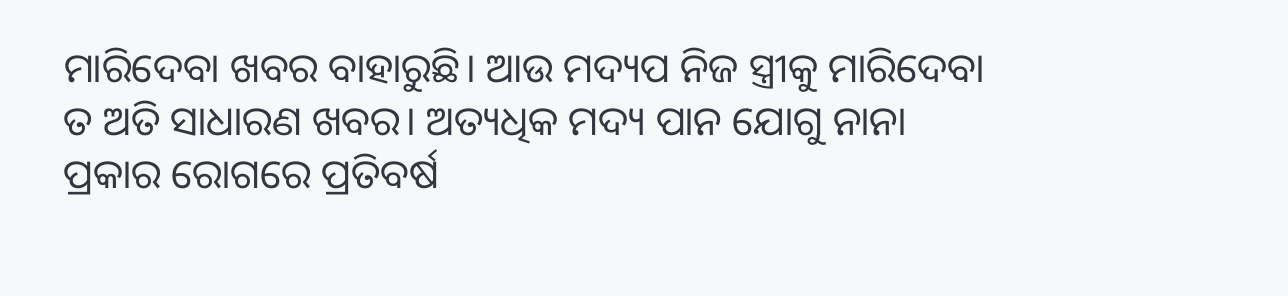ମାରିଦେବା ଖବର ବାହାରୁଛି। ଆଉ ମଦ୍ୟପ ନିଜ ସ୍ତ୍ରୀକୁ ମାରିଦେବା ତ ଅତି ସାଧାରଣ ଖବର। ଅତ୍ୟଧିକ ମଦ୍ୟ ପାନ ଯୋଗୁ ନାନା ପ୍ରକାର ରୋଗରେ ପ୍ରତିବର୍ଷ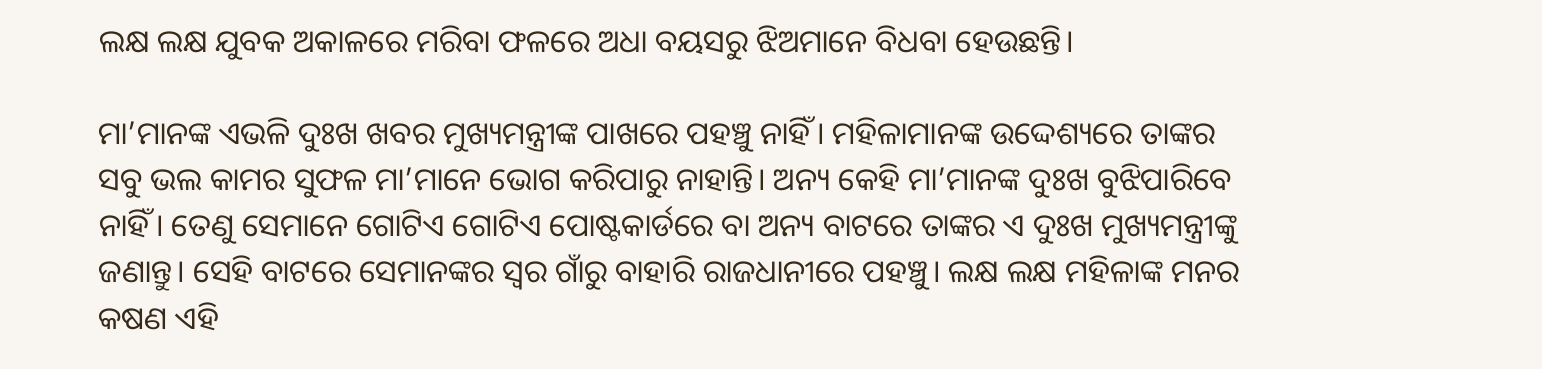ଲକ୍ଷ ଲକ୍ଷ ଯୁବକ ଅକାଳରେ ମରିବା ଫଳରେ ଅଧା ବୟସରୁ ଝିଅମାନେ ବିଧବା ହେଉଛନ୍ତି।

ମା’ମାନଙ୍କ ଏଭଳି ଦୁଃଖ ଖବର ମୁଖ୍ୟମନ୍ତ୍ରୀଙ୍କ ପାଖରେ ପହଞ୍ଚୁ ନାହିଁ। ମହିଳାମାନଙ୍କ ଉଦ୍ଦେଶ୍ୟରେ ତାଙ୍କର ସବୁ ଭଲ କାମର ସୁଫଳ ମା’ମାନେ ଭୋଗ କରିପାରୁ ନାହାନ୍ତି। ଅନ୍ୟ କେହି ମା’ମାନଙ୍କ ଦୁଃଖ ବୁଝିପାରିବେ ନାହିଁ। ତେଣୁ ସେମାନେ ଗୋଟିଏ ଗୋଟିଏ ପୋଷ୍ଟକାର୍ଡରେ ବା ଅନ୍ୟ ବାଟରେ ତାଙ୍କର ଏ ଦୁଃଖ ମୁଖ୍ୟମନ୍ତ୍ରୀଙ୍କୁ ଜଣାନ୍ତୁ। ସେହି ବାଟରେ ସେମାନଙ୍କର ସ୍ବର ଗାଁରୁ ବାହାରି ରାଜଧାନୀରେ ପହଞ୍ଚୁ। ଲକ୍ଷ ଲକ୍ଷ ମହିଳାଙ୍କ ମନର କଷଣ ଏହି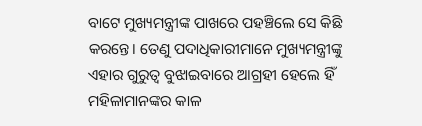ବାଟେ ମୁଖ୍ୟମନ୍ତ୍ରୀଙ୍କ ପାଖରେ ପହଞ୍ଚିଲେ ସେ କିଛି କରନ୍ତେ। ତେଣୁ ପଦାଧିକାରୀମାନେ ମୁଖ୍ୟମନ୍ତ୍ରୀଙ୍କୁ ଏହାର ଗୁରୁତ୍ବ ବୁଝାଇବାରେ ଆଗ୍ରହୀ ହେଲେ ହିଁ ମହିଳାମାନଙ୍କର କାଳ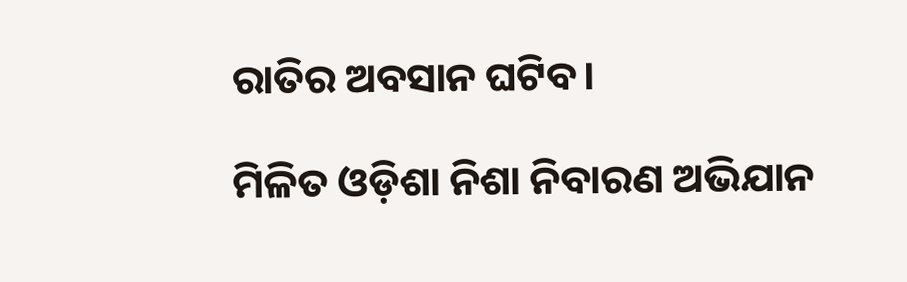ରାତିର ଅବସାନ ଘଟିବ।

ମିଳିତ ଓଡ଼ିଶା ନିଶା ନିବାରଣ ଅଭିଯାନ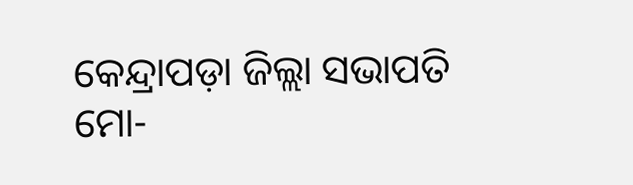କେନ୍ଦ୍ରାପଡ଼ା ଜିଲ୍ଲା ସଭାପତି
ମୋ-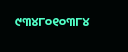୯୩୪୮୦୧୦୩୮୪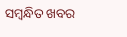ସମ୍ବନ୍ଧିତ ଖବର